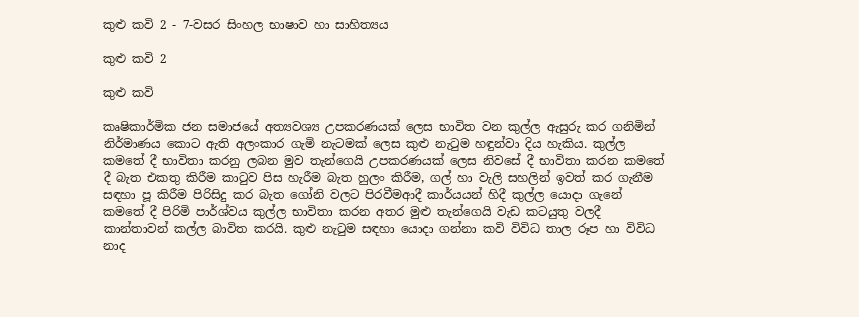කුළු කවි 2 - 7-වසර සිංහල භාෂාව හා සාහිත්‍යය

කුළු කවි 2

කුළු කවි

කෘෂිකාර්මික ජන සමාජයේ අත්‍යවශ්‍ය උපකරණයක් ලෙස භාවිත වන කුල්ල ඇසුරු කර ගනිමින් නිර්මාණය කොට ඇති අලංකාර ගැමි නැටමක් ලෙස කුළු නැටුම හඳුන්වා දිය හැකිය. කුල්ල කමතේ දී භාවිතා කරනු ලබන මුව තැන්ගෙයි උපකරණයක් ලෙස නිවසේ දී භාවිතා කරන කමතේ දී බැත එකතු කිරීම කාටුව පිස හැරීම බැත හුලං කිරීම, ගල් හා වැලි සහලින් ඉවත් කර ගැනීම සඳහා පූ කිරීම පිරිසිදු කර බැත ගෝනි වලට පිරවීමආදී කාර්යයන් හිදී කුල්ල යොදා ගැනේ කමතේ දී පිරිමි පාර්ශ්වය කුල්ල භාවිතා කරන අතර මුළු තැන්ගෙයි වැඩ කටයුතු වලදී කාන්තාවන් කල්ල බාවිත කරයි. කුළු නැටුම සඳහා යොදා ගන්නා කවි විවිධ තාල රූප හා විවිධ නාද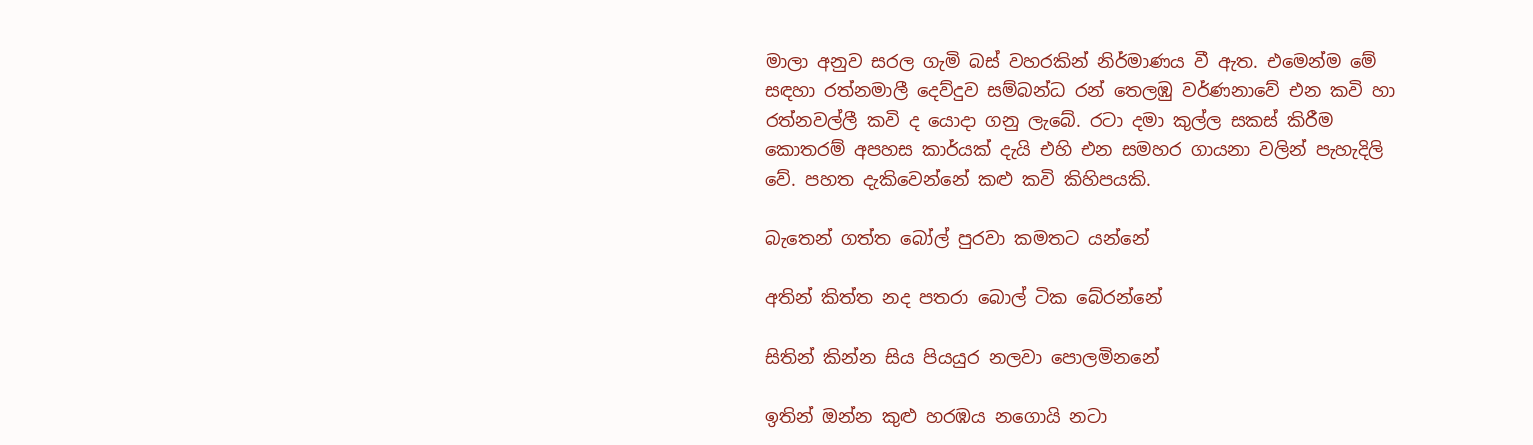මාලා අනුව සරල ගැමි බස් වහරකින් නිර්මාණය වී ඇත. එමෙන්ම මේ සඳහා රත්නමාලී දෙව්දුව සම්බන්ධ රන් තෙලඹු වර්ණනාවේ එන කවි හා රත්නවල්ලී කවි ද යොදා ගනු ලැබේ. රටා දමා කුල්ල සකස් කිරීම කොතරම් අපහස කාර්යක් දැයි එහි එන සමහර ගායනා වලින් පැහැදිලි වේ. පහත දැකිවෙන්නේ කළු කවි කිහිපයකි.

බැතෙන් ගත්ත බෝල් පුරවා කමතට යන්නේ

අතින් කිත්ත නද පතරා බොල් ටික බේරන්නේ

සිතින් කින්න සිය පියයුර නලවා පොලමිනනේ

ඉතින් ඔන්න කුළු හරඹය නගොයි නටා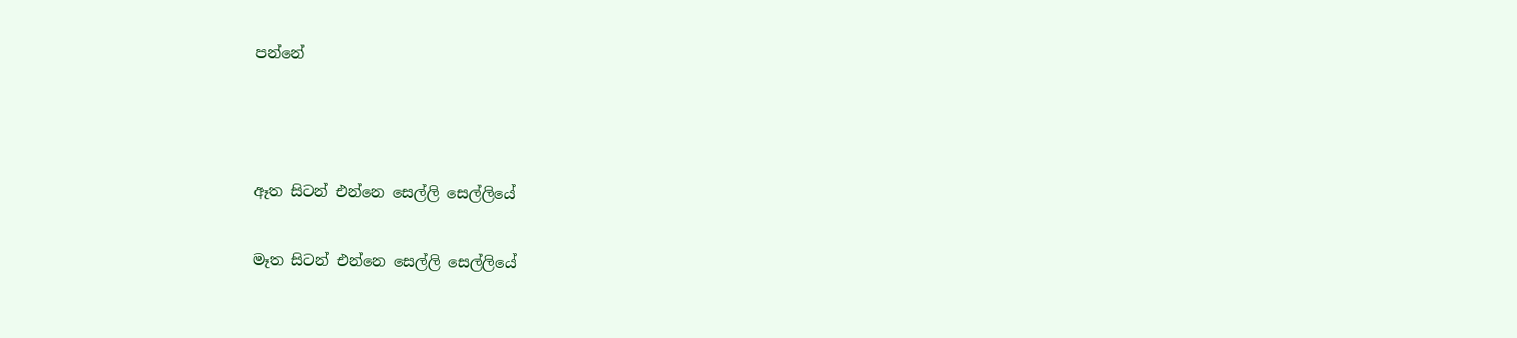පන්නේ



ඈත සිටන් එන්නෙ සෙල්ලි සෙල්ලියේ

මෑත සිටන් එන්නෙ සෙල්ලි සෙල්ලියේ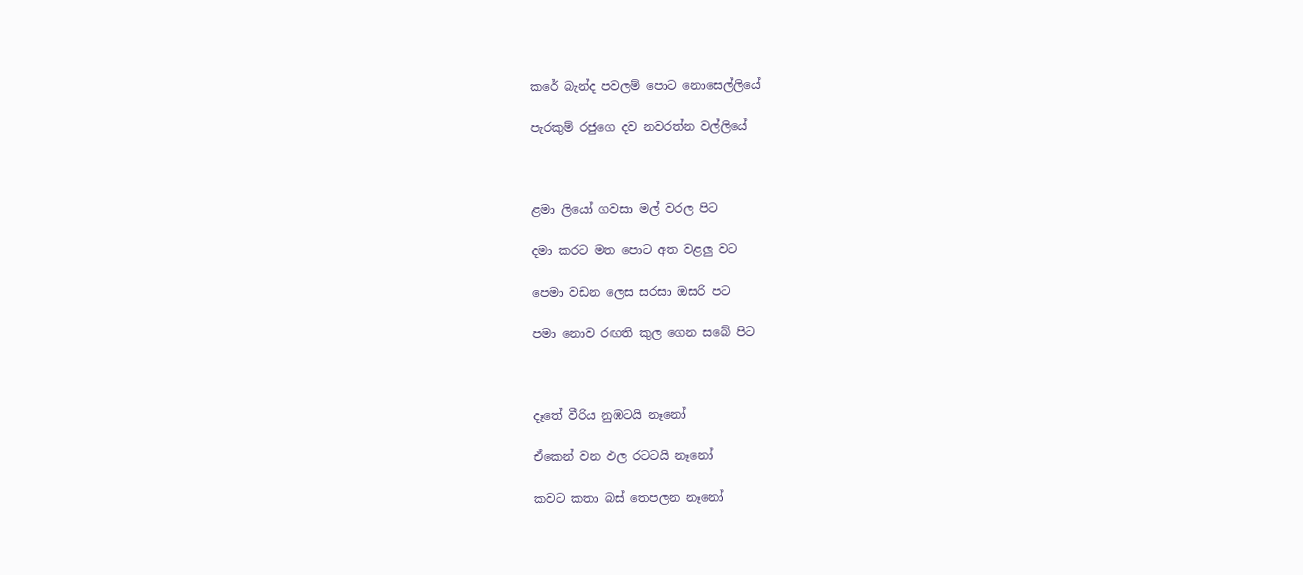කරේ බැන්ද පවලම් පොට නොසෙල්ලියේ

පැරකුම් රජුගෙ දව නවරත්න වල්ලියේ



ළමා ලියෝ ගවසා මල් වරල පිට

දමා කරට මත පොට අත වළලු වට

පෙමා වඩන ලෙස සරසා ඔසරි පට

පමා නොව රඟති කුල ගෙන සබේ පිට



දෑතේ වීරිය නුඹටයි නෑනෝ

ඒකෙන් වන ඵල රටටයි නෑනෝ

කවට කතා බස් තෙපලන නෑනෝ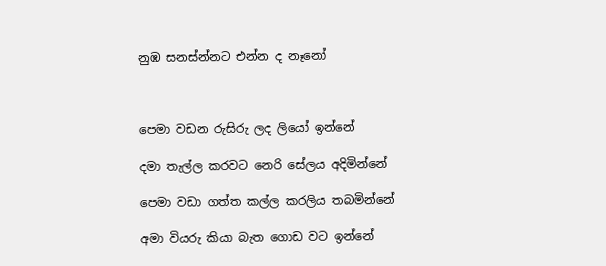නුඹ සනස්න්නට එන්න ද නෑනෝ



පෙමා වඩන රුසිරු ලද ලියෝ ඉන්නේ

දමා තැල්ල කරවට නෙරි සේලය අදිමින්නේ

පෙමා වඩා ගත්ත කල්ල කරලිය තබමින්නේ

අමා වියරු කියා බැත ගොඩ වට ඉන්නේ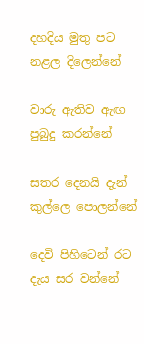දහදිය මුතු පට නළල දිලෙන්නේ

වාරු ඇතිව ඇඟ පුබුදු කරන්නේ

සතර දෙනයි දැන් කුල්ලෙ පොලන්නේ

දෙවි පිහිටෙන් රට දැය සර වන්නේ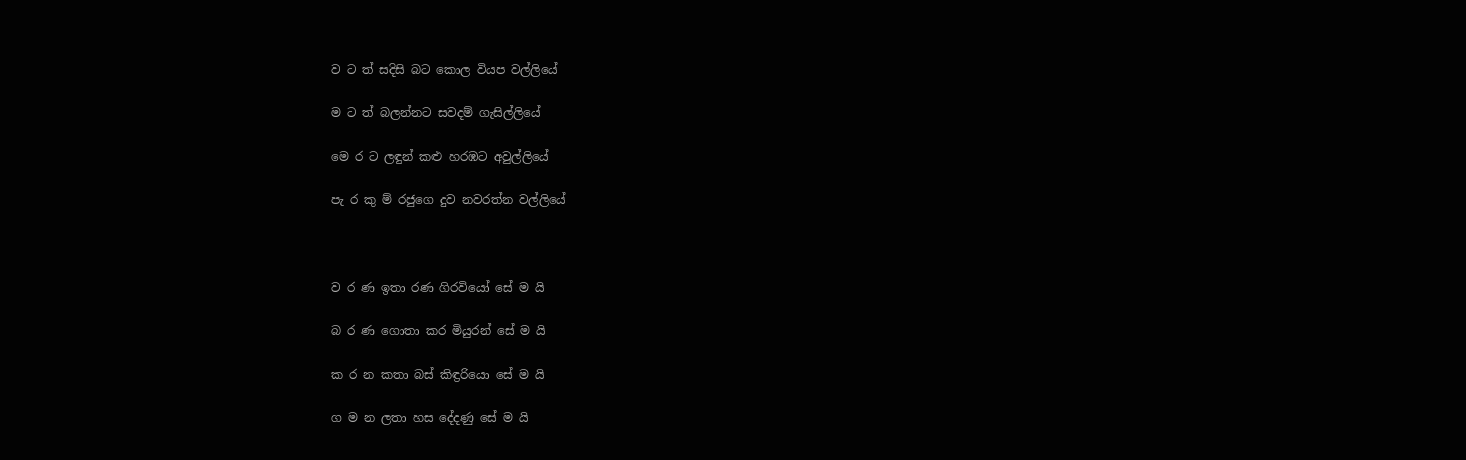ව ට ත් සදිසි බට කොල වියප වල්ලියේ

ම ට ත් බලන්නට සවදම් ගැසිල්ලියේ

මෙ ර ට ලඳුන් කළු හරඹට අවුල්ලියේ

පැ ර කු ම් රජුගෙ දුව නවරත්න වල්ලියේ



ව ර ණ ඉතා රණ ගිරවියෝ සේ ම යි

බ ර ණ ගොතා කර මියුරන් සේ ම යි

ක ර න කතා බස් කිඳ්‍රරියො සේ ම යි

ග ම න ලතා හස දේදණු සේ ම යි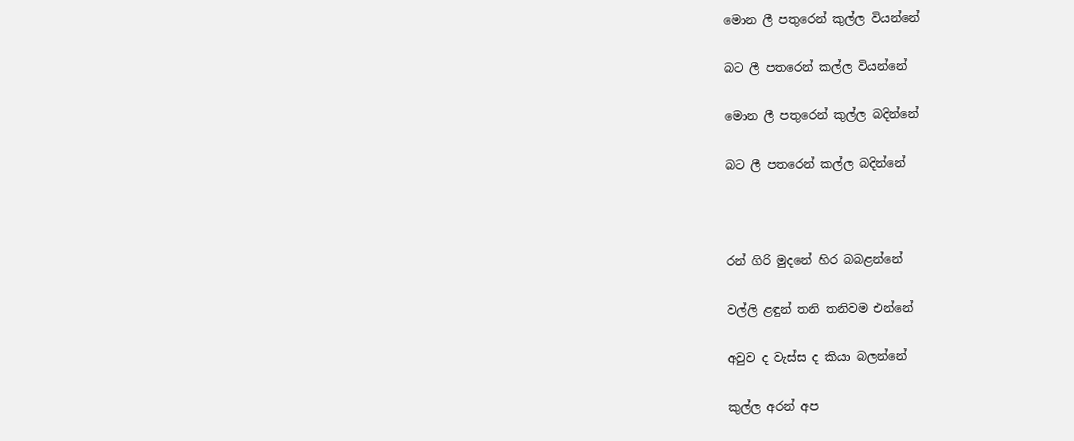මොන ලී පතුරෙන් කුල්ල වියන්නේ

බට ලී පතරෙන් කල්ල වියන්නේ

මොන ලී පතුරෙන් කුල්ල බදින්නේ

බට ලී පතරෙන් කල්ල බදින්නේ



රන් ගිරි මුදනේ හිර බබළන්නේ

වල්ලි ළඳුන් තනි තනිවම එන්නේ

අවුව ද වැස්ස ද කියා බලන්නේ

කුල්ල අරන් අප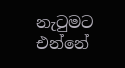නැටුමට එන්නේ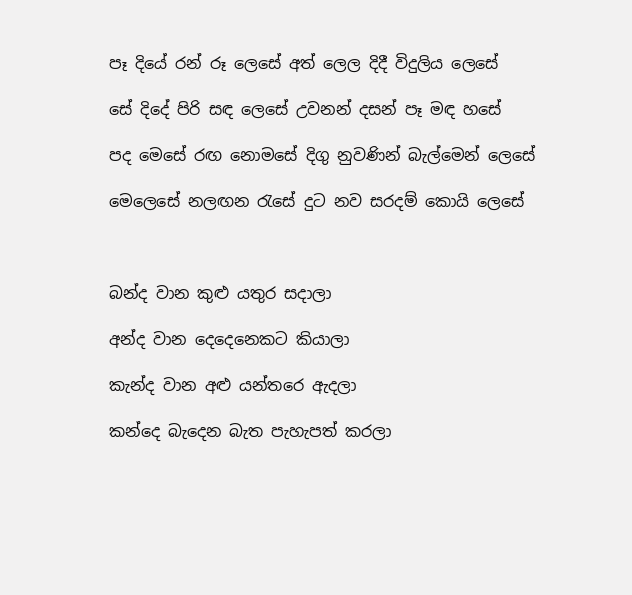පෑ දියේ රන් රූ ලෙසේ අත් ලෙල දිදී විදුලිය ලෙසේ

සේ දිදේ පිරි සඳ ලෙසේ උවනන් දසන් පෑ මඳ හසේ

පද මෙසේ රඟ නොමසේ දිගු නුවණින් බැල්මෙන් ලෙසේ

මෙලෙසේ නලඟන රැසේ දුට නව සරදම් කොයි ලෙසේ



බන්ද වාන කුළු යතුර සදාලා

අන්ද වාන දෙදෙනෙකට කියාලා

කැන්ද වාන අළු යන්තරෙ ඇදලා

කන්දෙ බැදෙන බැත පැහැපත් කරලා